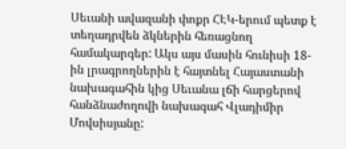Սեւանի ավազանի փոքր ՀԷԿ-երում պետք է տեղադրվեն ձկներին հեռացնող համակարգեր: Ակս այս մասին հունիսի 18-ին լրագրողներին է հայտնել Հայաստանի նախագահին կից Սեւանա լճի հարցերով հանձնաժողովի նախագահ Վլադիմիր Մովսիսյանը: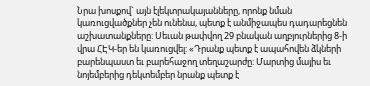Նրա խոսքով` այն էլեկտրակայանները, որոնք նման կառուցվածքներ չեն ունենա, պետք է անմիջապես դադարեցնեն աշխատանքները: Սեւան թափվող 29 բնական աղբյուրներից 8-ի վրա ՀԷԿ-եր են կառուցվել: «Դրանք պետք է ապահովեն ձկների բարենպաստ եւ բարեհաջող տեղաշարժը: Մարտից մայիս եւ նոյեմբերից դեկտեմբեր նրանք պետք է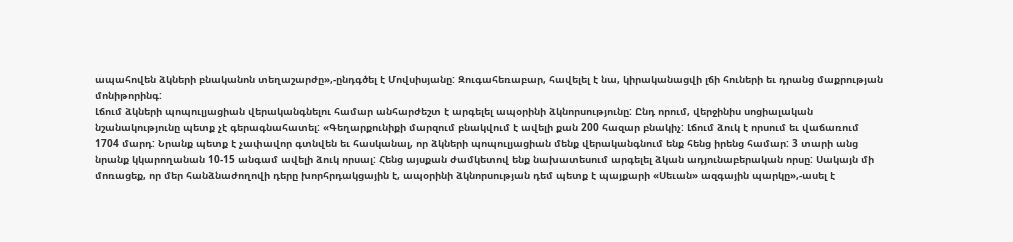ապահովեն ձկների բնականոն տեղաշարժը»,-ընդգծել է Մովսիսյանը: Զուգահեռաբար, հավելել է նա, կիրականացվի լճի հուների եւ դրանց մաքրության մոնիթորինգ:
Լճում ձկների պոպուլյացիան վերականգնելու համար անհարժեշտ է արգելել ապօրինի ձկնորսությունը: Ընդ որում, վերջինիս սոցիալական նշանակությունը պետք չէ գերագնահատել: «Գեղարքունիքի մարզում բնակվում է ավելի քան 200 հազար բնակիչ: Լճում ձուկ է որսում եւ վաճառում 1704 մարդ: Նրանք պետք է չափավոր գտնվեն եւ հասկանալ, որ ձկների պոպուլյացիան մենք վերականգնում ենք հենց իրենց համար: 3 տարի անց նրանք կկարողանան 10-15 անգամ ավելի ձուկ որսալ: Հենց այսքան ժամկետով ենք նախատեսում արգելել ձկան ադյունաբերական որսը: Սակայն մի մոռացեք, որ մեր հանձնաժողովի դերը խորհրդակցային է, ապօրինի ձկնորսության դեմ պետք է պայքարի «Սեւան» ազգային պարկը»,-ասել է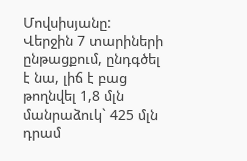Մովսիսյանը:
Վերջին 7 տարիների ընթացքում, ընդգծել է նա, լիճ է բաց թողնվել 1,8 մլն մանրաձուկ` 425 մլն դրամ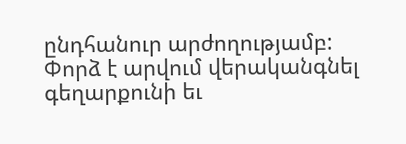ընդհանուր արժողությամբ: Փորձ է արվում վերականգնել գեղարքունի եւ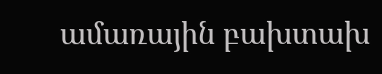ամառային բախտախ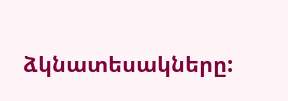ձկնատեսակները: